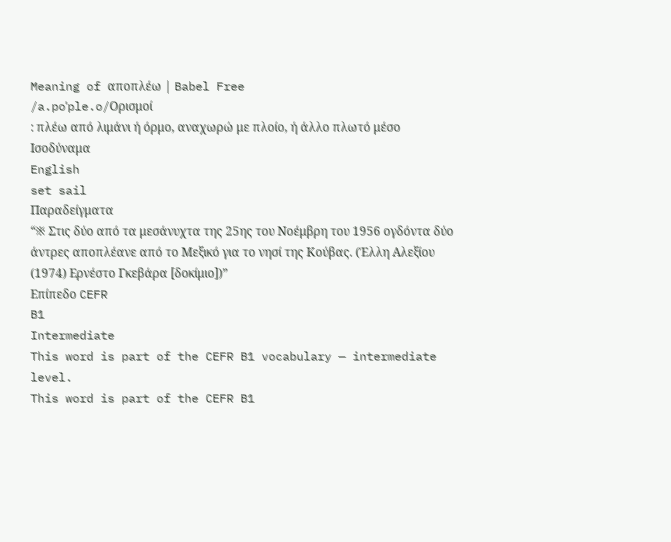Meaning of αποπλέω | Babel Free
/a.poˈple.o/Ορισμοί
: πλέω από λιμάνι ή όρμο, αναχωρώ με πλοίο, ή άλλο πλωτό μέσο
Ισοδύναμα
English
set sail
Παραδείγματα
“※ Στις δύο από τα μεσάνυχτα της 25ης του Νοέμβρη του 1956 ογδόντα δύο άντρες αποπλέανε από το Μεξικό για το νησί της Κούβας. (Έλλη Αλεξίου (1974) Ερνέστο Γκεβάρα [δοκίμιο])”
Επίπεδο CEFR
B1
Intermediate
This word is part of the CEFR B1 vocabulary — intermediate level.
This word is part of the CEFR B1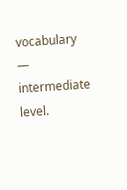vocabulary — intermediate level.